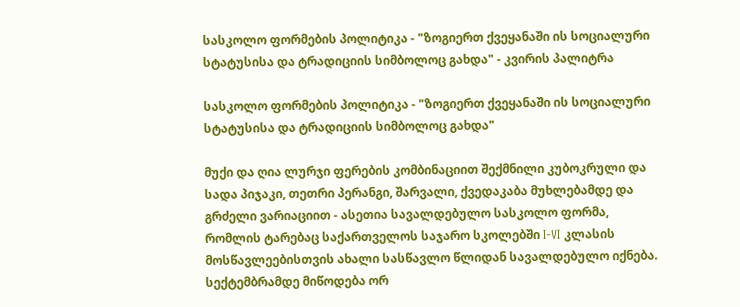სასკოლო ფორმების პოლიტიკა - "ზოგიერთ ქვეყანაში ის სოციალური სტატუსისა და ტრადიციის სიმბოლოც გახდა" - კვირის პალიტრა

სასკოლო ფორმების პოლიტიკა - "ზოგიერთ ქვეყანაში ის სოციალური სტატუსისა და ტრადიციის სიმბოლოც გახდა"

მუქი და ღია ლურჯი ფერების კომბინაციით შექმნილი კუბოკრული და სადა პიჯაკი, თეთრი პერანგი, შარვალი, ქვედაკაბა მუხლებამდე და გრძელი ვარიაციით - ასეთია სავალდებულო სასკოლო ფორმა, რომლის ტარებაც საქართველოს საჯარო სკოლებში I-VI კლასის მოსწავლეებისთვის ახალი სასწავლო წლიდან სავალდებულო იქნება. სექტემბრამდე მიწოდება ორ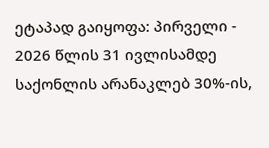ეტაპად გაიყოფა: პირველი - 2026 წლის 31 ივლისამდე საქონლის არანაკლებ 30%-ის,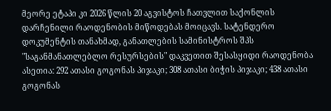მეორე ეტაპი კი 2026 წლის 20 აგვისტოს ჩათვლით საქონლის დარჩენილი რაოდენობის მიწოდებას მოიცავს. სატენდერო დოკუმენტის თანახმად, განათლების სამინისტროს შპს "საგანმანათლებლო რესურსების" დაკვეთით შესასყიდი რაოდენობა ასეთია: 292 ათასი გოგონას პიჯაკი; 308 ათასი ბიჭის პიჯაკი; 438 ათასი გოგონას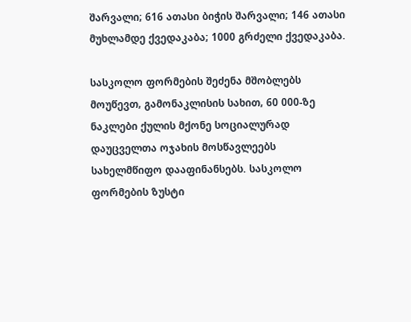შარვალი; 616 ათასი ბიჭის შარვალი; 146 ათასი მუხლამდე ქვედაკაბა; 1000 გრძელი ქვედაკაბა.

სასკოლო ფორმების შეძენა მშობლებს მოუწევთ, გამონაკლისის სახით, 60 000-ზე ნაკლები ქულის მქონე სოციალურად დაუცველთა ოჯახის მოსწავლეებს სახელმწიფო დააფინანსებს. სასკოლო ფორმების ზუსტი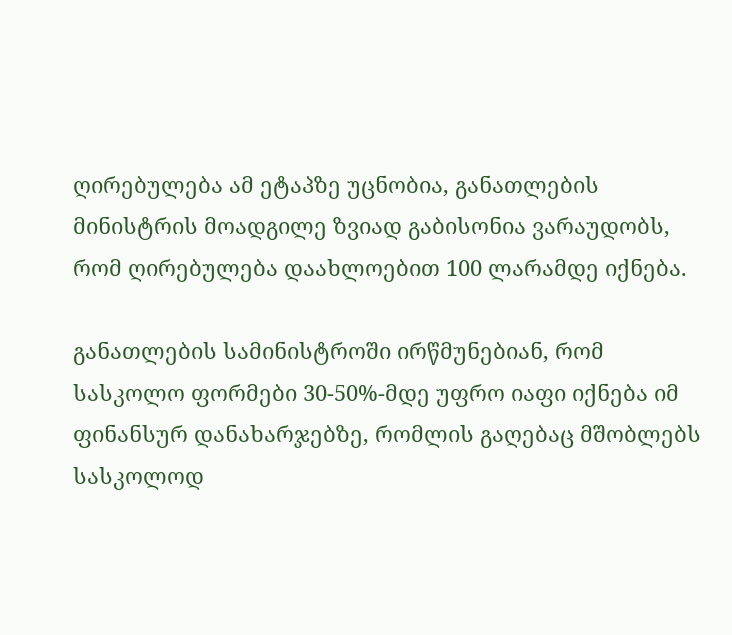ღირებულება ამ ეტაპზე უცნობია, განათლების მინისტრის მოადგილე ზვიად გაბისონია ვარაუდობს, რომ ღირებულება დაახლოებით 100 ლარამდე იქნება.

განათლების სამინისტროში ირწმუნებიან, რომ სასკოლო ფორმები 30-50%-მდე უფრო იაფი იქნება იმ ფინანსურ დანახარჯებზე, რომლის გაღებაც მშობლებს სასკოლოდ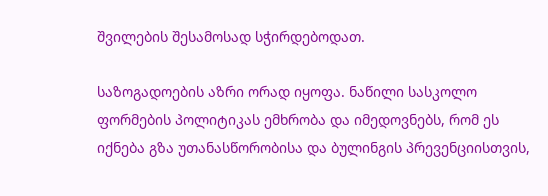შვილების შესამოსად სჭირდებოდათ.

საზოგადოების აზრი ორად იყოფა. ნაწილი სასკოლო ფორმების პოლიტიკას ემხრობა და იმედოვნებს, რომ ეს იქნება გზა უთანასწორობისა და ბულინგის პრევენციისთვის,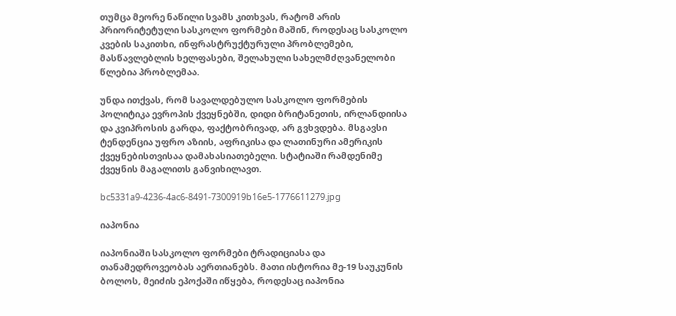თუმცა მეორე ნაწილი სვამს კითხვას, რატომ არის პრიორიტეტული სასკოლო ფორმები მაშინ, როდესაც სასკოლო კვების საკითხი, ინფრასტრუქტურული პრობლემები, მასწავლებლის ხელფასები, შელახული სახელმძღვანელობი წლებია პრობლემაა.

უნდა ითქვას, რომ სავალდებულო სასკოლო ფორმების პოლიტიკა ევროპის ქვეყნებში, დიდი ბრიტანეთის, ირლანდიისა და კვიპროსის გარდა, ფაქტობრივად, არ გვხვდება. მსგავსი ტენდენცია უფრო აზიის, აფრიკისა და ლათინური ამერიკის ქვეყნებისთვისაა დამახასიათებელი. სტატიაში რამდენიმე ქვეყნის მაგალითს განვიხილავთ.

bc5331a9-4236-4ac6-8491-7300919b16e5-1776611279.jpg

იაპონია

იაპონიაში სასკოლო ფორმები ტრადიციასა და თანამედროვეობას აერთიანებს. მათი ისტორია მე-19 საუკუნის ბოლოს, მეიძის ეპოქაში იწყება, როდესაც იაპონია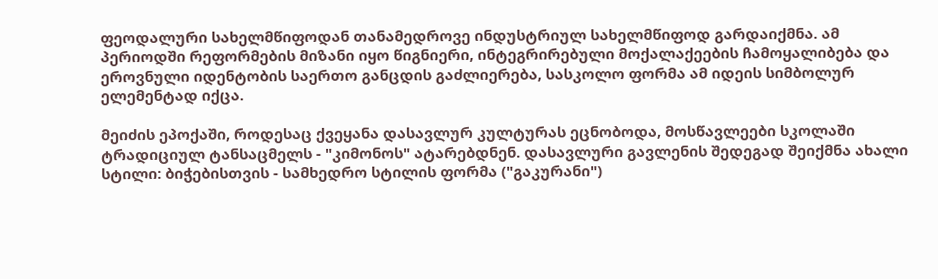ფეოდალური სახელმწიფოდან თანამედროვე ინდუსტრიულ სახელმწიფოდ გარდაიქმნა. ამ პერიოდში რეფორმების მიზანი იყო წიგნიერი, ინტეგრირებული მოქალაქეების ჩამოყალიბება და ეროვნული იდენტობის საერთო განცდის გაძლიერება, სასკოლო ფორმა ამ იდეის სიმბოლურ ელემენტად იქცა.

მეიძის ეპოქაში, როდესაც ქვეყანა დასავლურ კულტურას ეცნობოდა, მოსწავლეები სკოლაში ტრადიციულ ტანსაცმელს - "კიმონოს" ატარებდნენ. დასავლური გავლენის შედეგად შეიქმნა ახალი სტილი: ბიჭებისთვის - სამხედრო სტილის ფორმა ("გაკურანი")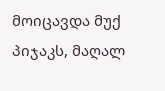მოიცავდა მუქ პიჯაკს, მაღალ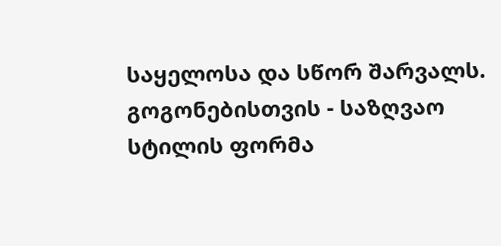საყელოსა და სწორ შარვალს. გოგონებისთვის - საზღვაო სტილის ფორმა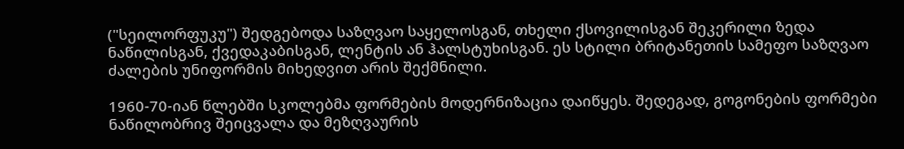("სეილორფუკუ") შედგებოდა საზღვაო საყელოსგან, თხელი ქსოვილისგან შეკერილი ზედა ნაწილისგან, ქვედაკაბისგან, ლენტის ან ჰალსტუხისგან. ეს სტილი ბრიტანეთის სამეფო საზღვაო ძალების უნიფორმის მიხედვით არის შექმნილი.

1960-70-იან წლებში სკოლებმა ფორმების მოდერნიზაცია დაიწყეს. შედეგად, გოგონების ფორმები ნაწილობრივ შეიცვალა და მეზღვაურის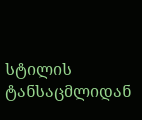სტილის ტანსაცმლიდან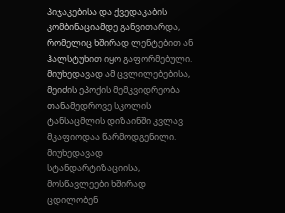პიჯაკებისა და ქვედაკაბის კომბინაციამდე განვითარდა, რომელიც ხშირად ლენტებით ან ჰალსტუხით იყო გაფორმებული. მიუხედავად ამ ცვლილებებისა, მეიძის ეპოქის მემკვიდრეობა თანამედროვე სკოლის ტანსაცმლის დიზაინში კვლავ მკაფიოდაა წარმოდგენილი. მიუხედავად სტანდარტიზაციისა, მოსწავლეები ხშირად ცდილობენ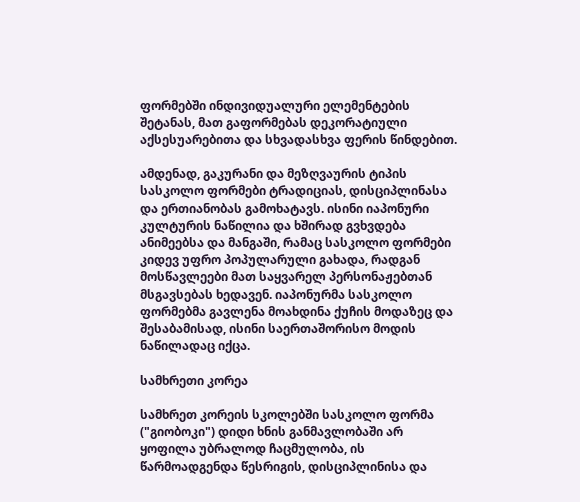ფორმებში ინდივიდუალური ელემენტების შეტანას, მათ გაფორმებას დეკორატიული აქსესუარებითა და სხვადასხვა ფერის წინდებით.

ამდენად, გაკურანი და მეზღვაურის ტიპის სასკოლო ფორმები ტრადიციას, დისციპლინასა და ერთიანობას გამოხატავს. ისინი იაპონური კულტურის ნაწილია და ხშირად გვხვდება ანიმეებსა და მანგაში, რამაც სასკოლო ფორმები კიდევ უფრო პოპულარული გახადა, რადგან მოსწავლეები მათ საყვარელ პერსონაჟებთან მსგავსებას ხედავენ. იაპონურმა სასკოლო ფორმებმა გავლენა მოახდინა ქუჩის მოდაზეც და შესაბამისად, ისინი საერთაშორისო მოდის ნაწილადაც იქცა.

სამხრეთი კორეა

სამხრეთ კორეის სკოლებში სასკოლო ფორმა ("გიობოკი") დიდი ხნის განმავლობაში არ ყოფილა უბრალოდ ჩაცმულობა, ის წარმოადგენდა წესრიგის, დისციპლინისა და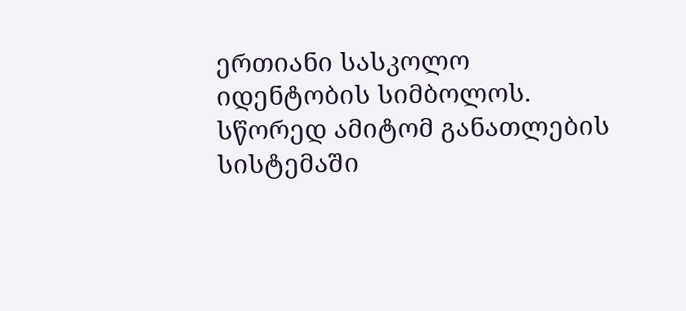ერთიანი სასკოლო იდენტობის სიმბოლოს. სწორედ ამიტომ განათლების სისტემაში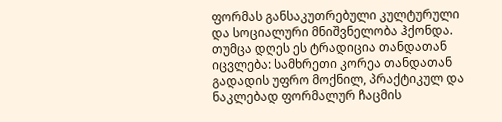ფორმას განსაკუთრებული კულტურული და სოციალური მნიშვნელობა ჰქონდა. თუმცა დღეს ეს ტრადიცია თანდათან იცვლება: სამხრეთი კორეა თანდათან გადადის უფრო მოქნილ, პრაქტიკულ და ნაკლებად ფორმალურ ჩაცმის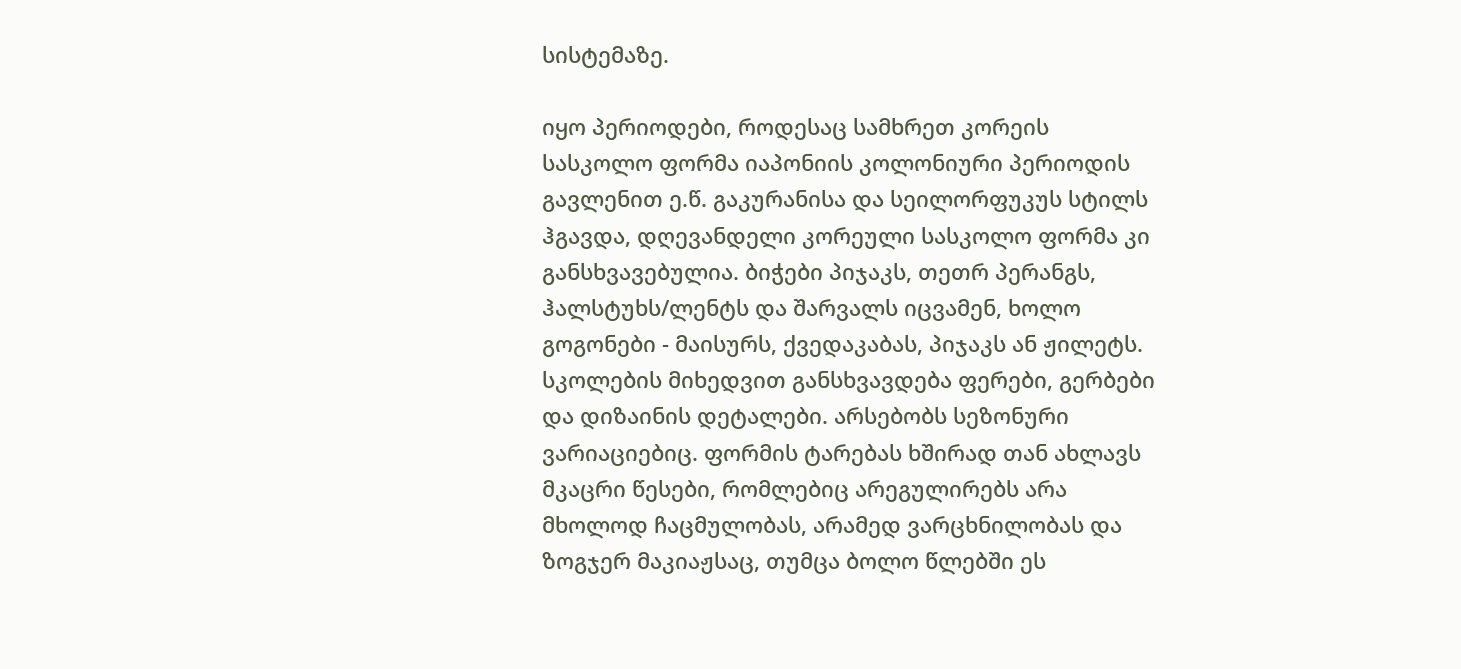სისტემაზე.

იყო პერიოდები, როდესაც სამხრეთ კორეის სასკოლო ფორმა იაპონიის კოლონიური პერიოდის გავლენით ე.წ. გაკურანისა და სეილორფუკუს სტილს ჰგავდა, დღევანდელი კორეული სასკოლო ფორმა კი განსხვავებულია. ბიჭები პიჯაკს, თეთრ პერანგს, ჰალსტუხს/ლენტს და შარვალს იცვამენ, ხოლო გოგონები - მაისურს, ქვედაკაბას, პიჯაკს ან ჟილეტს. სკოლების მიხედვით განსხვავდება ფერები, გერბები და დიზაინის დეტალები. არსებობს სეზონური ვარიაციებიც. ფორმის ტარებას ხშირად თან ახლავს მკაცრი წესები, რომლებიც არეგულირებს არა მხოლოდ ჩაცმულობას, არამედ ვარცხნილობას და ზოგჯერ მაკიაჟსაც, თუმცა ბოლო წლებში ეს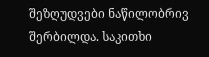შეზღუდვები ნაწილობრივ შერბილდა. საკითხი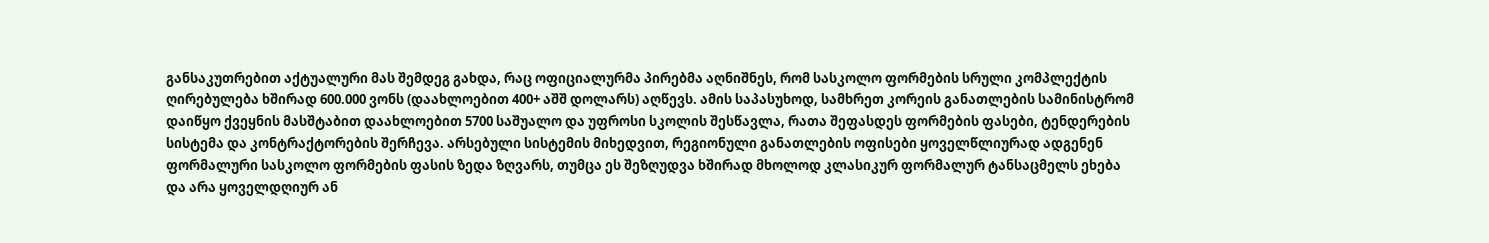განსაკუთრებით აქტუალური მას შემდეგ გახდა, რაც ოფიციალურმა პირებმა აღნიშნეს, რომ სასკოლო ფორმების სრული კომპლექტის ღირებულება ხშირად 600.000 ვონს (დაახლოებით 400+ აშშ დოლარს) აღწევს. ამის საპასუხოდ, სამხრეთ კორეის განათლების სამინისტრომ დაიწყო ქვეყნის მასშტაბით დაახლოებით 5700 საშუალო და უფროსი სკოლის შესწავლა, რათა შეფასდეს ფორმების ფასები, ტენდერების სისტემა და კონტრაქტორების შერჩევა. არსებული სისტემის მიხედვით, რეგიონული განათლების ოფისები ყოველწლიურად ადგენენ ფორმალური სასკოლო ფორმების ფასის ზედა ზღვარს, თუმცა ეს შეზღუდვა ხშირად მხოლოდ კლასიკურ ფორმალურ ტანსაცმელს ეხება და არა ყოველდღიურ ან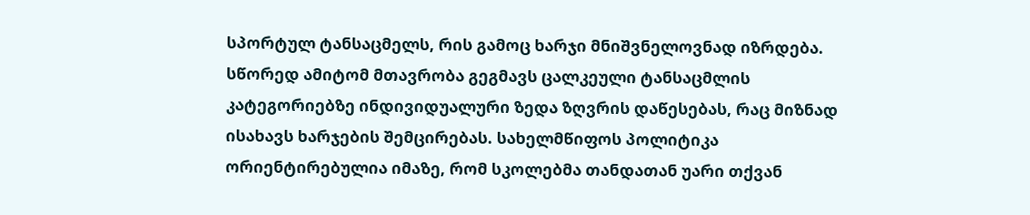სპორტულ ტანსაცმელს, რის გამოც ხარჯი მნიშვნელოვნად იზრდება. სწორედ ამიტომ მთავრობა გეგმავს ცალკეული ტანსაცმლის კატეგორიებზე ინდივიდუალური ზედა ზღვრის დაწესებას, რაც მიზნად ისახავს ხარჯების შემცირებას. სახელმწიფოს პოლიტიკა ორიენტირებულია იმაზე, რომ სკოლებმა თანდათან უარი თქვან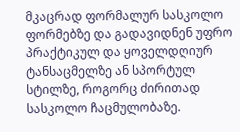მკაცრად ფორმალურ სასკოლო ფორმებზე და გადავიდნენ უფრო პრაქტიკულ და ყოველდღიურ ტანსაცმელზე ან სპორტულ სტილზე, როგორც ძირითად სასკოლო ჩაცმულობაზე.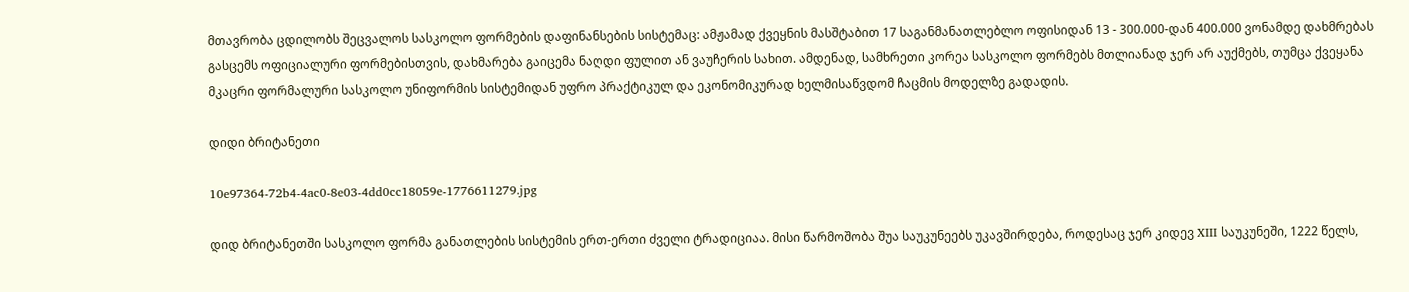მთავრობა ცდილობს შეცვალოს სასკოლო ფორმების დაფინანსების სისტემაც: ამჟამად ქვეყნის მასშტაბით 17 საგანმანათლებლო ოფისიდან 13 - 300.000-დან 400.000 ვონამდე დახმრებას გასცემს ოფიციალური ფორმებისთვის, დახმარება გაიცემა ნაღდი ფულით ან ვაუჩერის სახით. ამდენად, სამხრეთი კორეა სასკოლო ფორმებს მთლიანად ჯერ არ აუქმებს, თუმცა ქვეყანა მკაცრი ფორმალური სასკოლო უნიფორმის სისტემიდან უფრო პრაქტიკულ და ეკონომიკურად ხელმისაწვდომ ჩაცმის მოდელზე გადადის.

დიდი ბრიტანეთი

10e97364-72b4-4ac0-8e03-4dd0cc18059e-1776611279.jpg

დიდ ბრიტანეთში სასკოლო ფორმა განათლების სისტემის ერთ-ერთი ძველი ტრადიციაა. მისი წარმოშობა შუა საუკუნეებს უკავშირდება, როდესაც ჯერ კიდევ XIII საუკუნეში, 1222 წელს,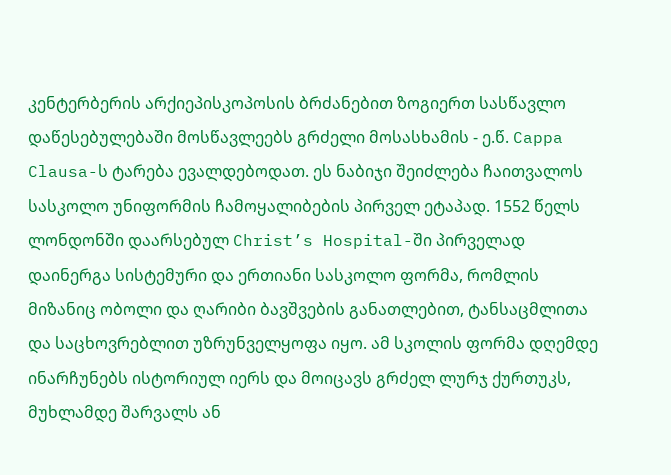კენტერბერის არქიეპისკოპოსის ბრძანებით ზოგიერთ სასწავლო დაწესებულებაში მოსწავლეებს გრძელი მოსასხამის - ე.წ. Cappa Clausa-ს ტარება ევალდებოდათ. ეს ნაბიჯი შეიძლება ჩაითვალოს სასკოლო უნიფორმის ჩამოყალიბების პირველ ეტაპად. 1552 წელს ლონდონში დაარსებულ Christ’s Hospital-ში პირველად დაინერგა სისტემური და ერთიანი სასკოლო ფორმა, რომლის მიზანიც ობოლი და ღარიბი ბავშვების განათლებით, ტანსაცმლითა და საცხოვრებლით უზრუნველყოფა იყო. ამ სკოლის ფორმა დღემდე ინარჩუნებს ისტორიულ იერს და მოიცავს გრძელ ლურჯ ქურთუკს, მუხლამდე შარვალს ან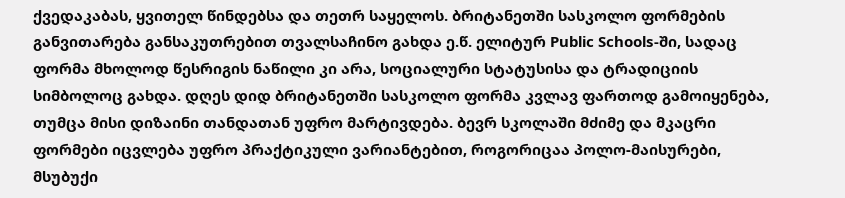ქვედაკაბას, ყვითელ წინდებსა და თეთრ საყელოს. ბრიტანეთში სასკოლო ფორმების განვითარება განსაკუთრებით თვალსაჩინო გახდა ე.წ. ელიტურ Public Schools-ში, სადაც ფორმა მხოლოდ წესრიგის ნაწილი კი არა, სოციალური სტატუსისა და ტრადიციის სიმბოლოც გახდა. დღეს დიდ ბრიტანეთში სასკოლო ფორმა კვლავ ფართოდ გამოიყენება, თუმცა მისი დიზაინი თანდათან უფრო მარტივდება. ბევრ სკოლაში მძიმე და მკაცრი ფორმები იცვლება უფრო პრაქტიკული ვარიანტებით, როგორიცაა პოლო-მაისურები, მსუბუქი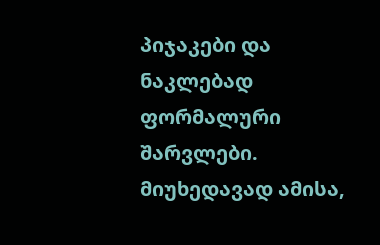პიჯაკები და ნაკლებად ფორმალური შარვლები. მიუხედავად ამისა,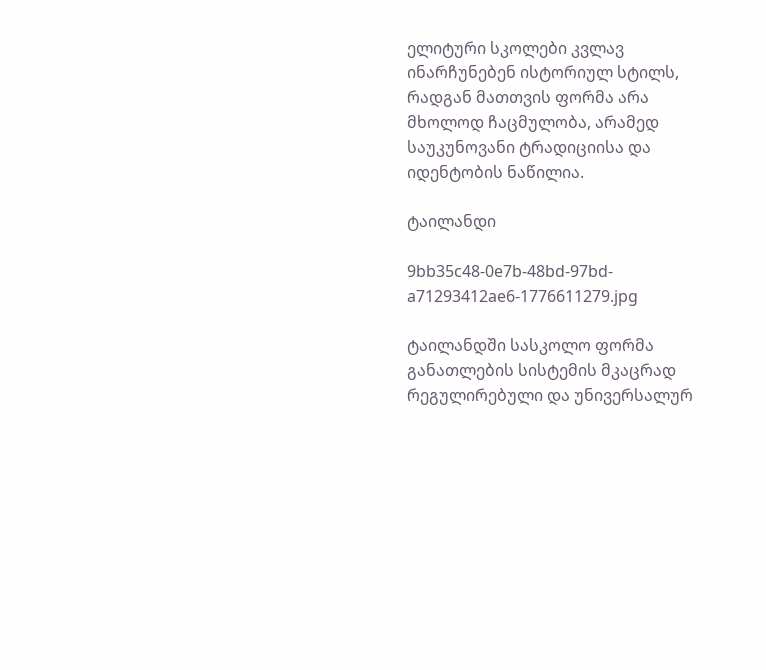ელიტური სკოლები კვლავ ინარჩუნებენ ისტორიულ სტილს, რადგან მათთვის ფორმა არა მხოლოდ ჩაცმულობა, არამედ საუკუნოვანი ტრადიციისა და იდენტობის ნაწილია.

ტაილანდი

9bb35c48-0e7b-48bd-97bd-a71293412ae6-1776611279.jpg

ტაილანდში სასკოლო ფორმა განათლების სისტემის მკაცრად რეგულირებული და უნივერსალურ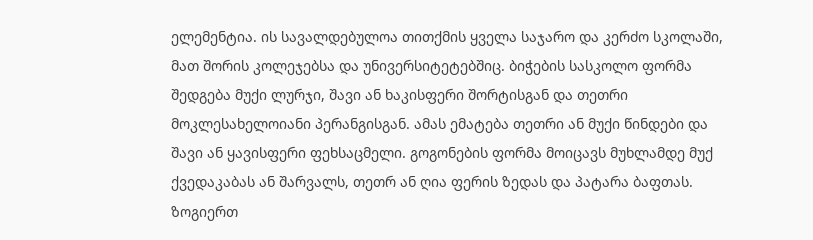ელემენტია. ის სავალდებულოა თითქმის ყველა საჯარო და კერძო სკოლაში, მათ შორის კოლეჯებსა და უნივერსიტეტებშიც. ბიჭების სასკოლო ფორმა შედგება მუქი ლურჯი, შავი ან ხაკისფერი შორტისგან და თეთრი მოკლესახელოიანი პერანგისგან. ამას ემატება თეთრი ან მუქი წინდები და შავი ან ყავისფერი ფეხსაცმელი. გოგონების ფორმა მოიცავს მუხლამდე მუქ ქვედაკაბას ან შარვალს, თეთრ ან ღია ფერის ზედას და პატარა ბაფთას. ზოგიერთ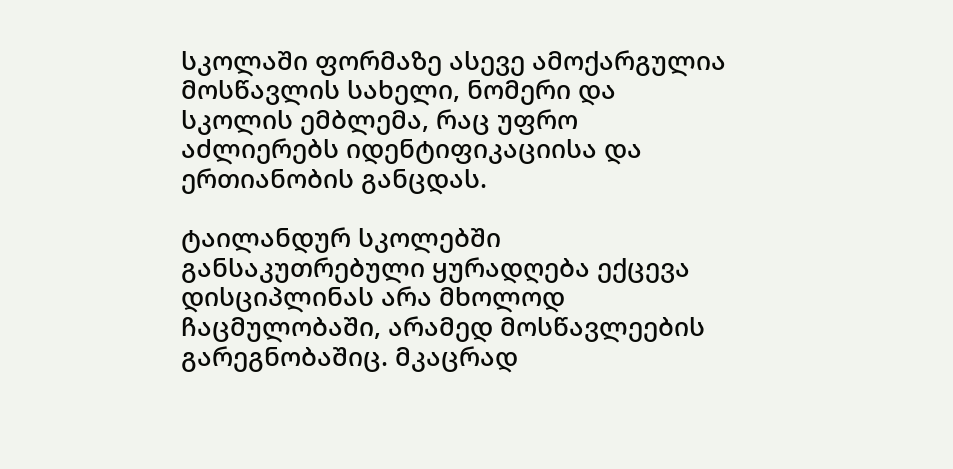სკოლაში ფორმაზე ასევე ამოქარგულია მოსწავლის სახელი, ნომერი და სკოლის ემბლემა, რაც უფრო აძლიერებს იდენტიფიკაციისა და ერთიანობის განცდას.

ტაილანდურ სკოლებში განსაკუთრებული ყურადღება ექცევა დისციპლინას არა მხოლოდ ჩაცმულობაში, არამედ მოსწავლეების გარეგნობაშიც. მკაცრად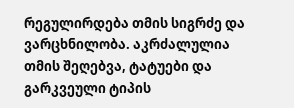რეგულირდება თმის სიგრძე და ვარცხნილობა. აკრძალულია თმის შეღებვა, ტატუები და გარკვეული ტიპის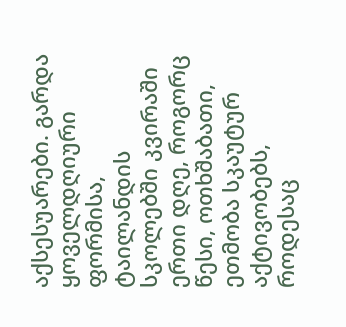აქსესუარები. გარდა ყოველდღიური ფორმისა, ტაილანდის სკოლებში კვირაში ერთი დღე, როგორც წესი, ოთხშაბათი, ეთმობა სკაუტურ აქტივობებს, როდესაც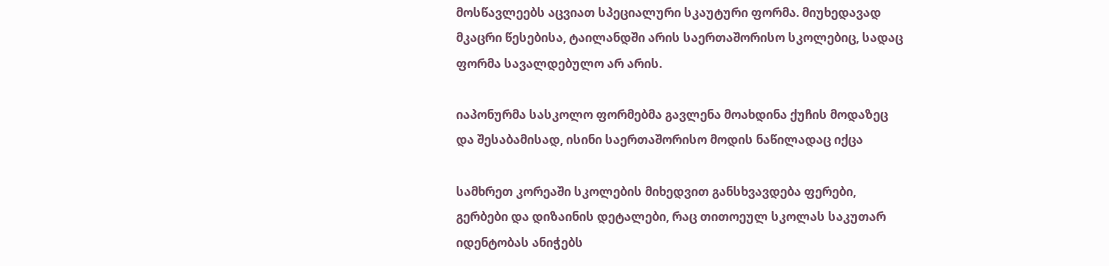მოსწავლეებს აცვიათ სპეციალური სკაუტური ფორმა. მიუხედავად მკაცრი წესებისა, ტაილანდში არის საერთაშორისო სკოლებიც, სადაც ფორმა სავალდებულო არ არის.

იაპონურმა სასკოლო ფორმებმა გავლენა მოახდინა ქუჩის მოდაზეც და შესაბამისად, ისინი საერთაშორისო მოდის ნაწილადაც იქცა

სამხრეთ კორეაში სკოლების მიხედვით განსხვავდება ფერები, გერბები და დიზაინის დეტალები, რაც თითოეულ სკოლას საკუთარ იდენტობას ანიჭებს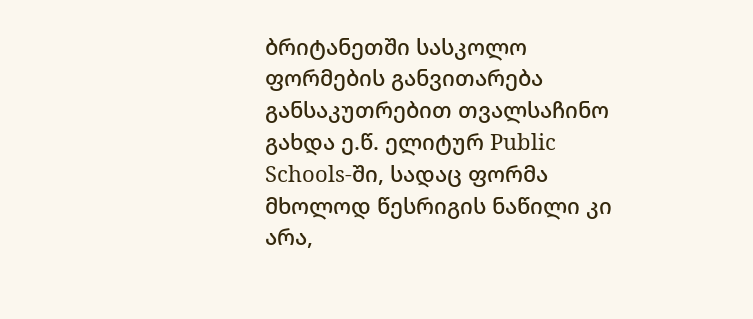ბრიტანეთში სასკოლო ფორმების განვითარება განსაკუთრებით თვალსაჩინო გახდა ე.წ. ელიტურ Public Schools-ში, სადაც ფორმა მხოლოდ წესრიგის ნაწილი კი არა,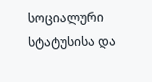სოციალური სტატუსისა და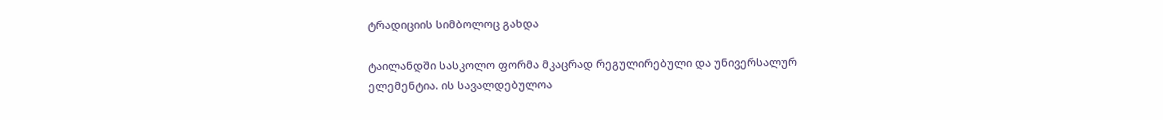ტრადიციის სიმბოლოც გახდა

ტაილანდში სასკოლო ფორმა მკაცრად რეგულირებული და უნივერსალურ ელემენტია. ის სავალდებულოა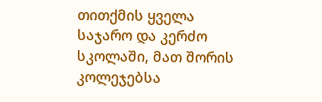თითქმის ყველა საჯარო და კერძო სკოლაში, მათ შორის კოლეჯებსა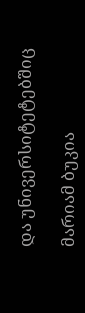და უნივერსიტეტებშიც

მარიამ ბუკია